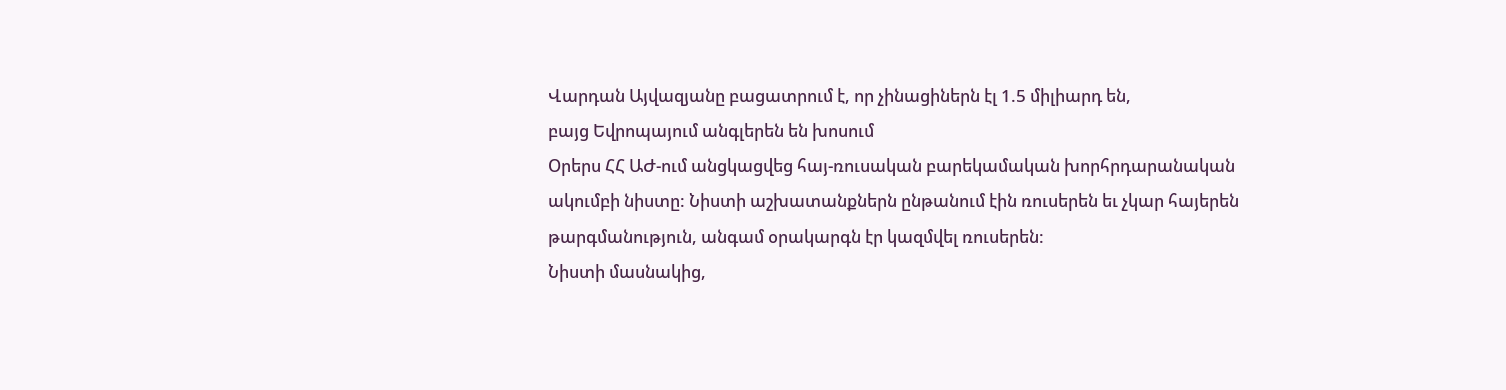Վարդան Այվազյանը բացատրում է, որ չինացիներն էլ 1.5 միլիարդ են,
բայց Եվրոպայում անգլերեն են խոսում
Օրերս ՀՀ ԱԺ-ում անցկացվեց հայ-ռուսական բարեկամական խորհրդարանական ակումբի նիստը: Նիստի աշխատանքներն ընթանում էին ռուսերեն եւ չկար հայերեն թարգմանություն, անգամ օրակարգն էր կազմվել ռուսերեն:
Նիստի մասնակից,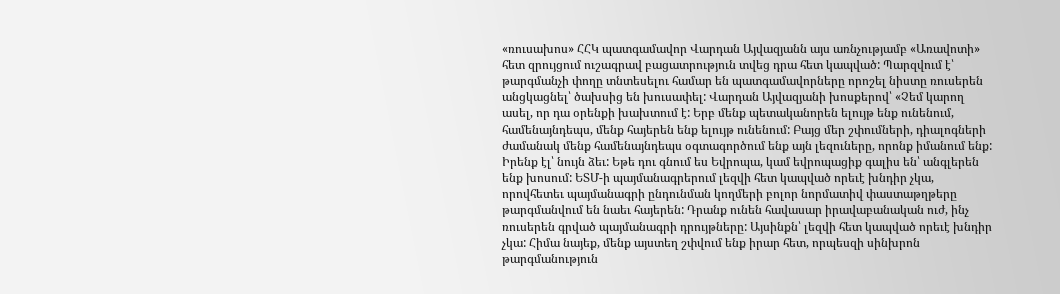«ռուսախոս» ՀՀԿ պատգամավոր Վարդան Այվազյանն այս առնչությամբ «Առավոտի» հետ զրույցում ուշագրավ բացատրություն տվեց դրա հետ կապված: Պարզվում է՝ թարգմանչի փողը տնտեսելու համար են պատգամավորները որոշել նիստը ռուսերեն անցկացնել՝ ծախսից են խուսափել: Վարդան Այվազյանի խոսքերով՝ «Չեմ կարող ասել, որ դա օրենքի խախտում է: Երբ մենք պետականորեն ելույթ ենք ունենում, համենայնդեպս, մենք հայերեն ենք ելույթ ունենում: Բայց մեր շփումների, դիալոգների ժամանակ մենք համենայնդեպս օգտագործում ենք այն լեզուները, որոնք իմանում ենք: Իրենք էլ՝ նույն ձեւ: Եթե դու գնում ես Եվրոպա, կամ եվրոպացիք գալիս են՝ անգլերեն ենք խոսում: ԵՏՄ-ի պայմանագրերում լեզվի հետ կապված որեւէ խնդիր չկա, որովհետեւ պայմանագրի ընդունման կողմերի բոլոր նորմատիվ փաստաթղթերը թարգմանվում են նաեւ հայերեն: Դրանք ունեն հավասար իրավաբանական ուժ, ինչ ռուսերեն գրված պայմանագրի դրույթները: Այսինքն՝ լեզվի հետ կապված որեւէ խնդիր չկա: Հիմա նայեք, մենք այստեղ շփվում ենք իրար հետ, որպեսզի սինխրոն թարգմանություն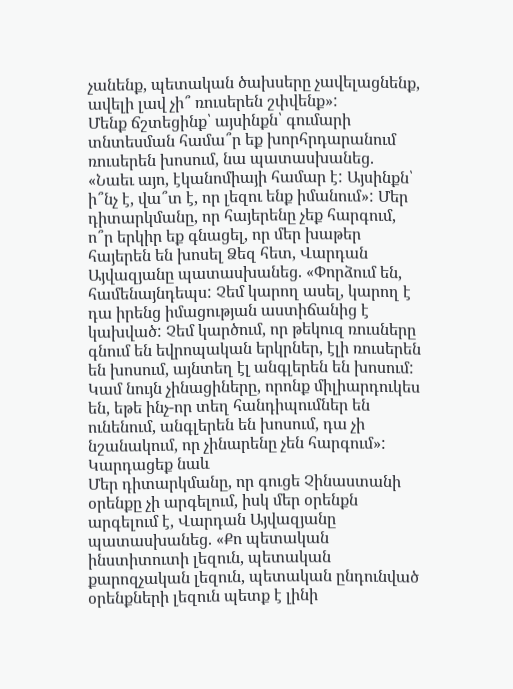չանենք, պետական ծախսերը չավելացնենք, ավելի լավ չի՞ ռուսերեն շփվենք»:
Մենք ճշտեցինք՝ այսինքն՝ գումարի տնտեսման համա՞ր եք խորհրդարանում ռուսերեն խոսում, նա պատասխանեց. «Նաեւ այո, էկանոմիայի համար է: Այսինքն՝ ի՞նչ է, վա՞տ է, որ լեզու ենք իմանում»: Մեր դիտարկմանը, որ հայերենը չեք հարգում, ո՞ր երկիր եք գնացել, որ մեր խաթեր հայերեն են խոսել Ձեզ հետ, Վարդան Այվազյանը պատասխանեց. «Փորձում են, համենայնդեպս: Չեմ կարող ասել, կարող է դա իրենց իմացության աստիճանից է կախված: Չեմ կարծում, որ թեկուզ ռուսները գնում են եվրոպական երկրներ, էլի ռուսերեն են խոսում, այնտեղ էլ անգլերեն են խոսում: Կամ նույն չինացիները, որոնք միլիարդուկես են, եթե ինչ-որ տեղ հանդիպումներ են ունենում, անգլերեն են խոսում, դա չի նշանակում, որ չինարենը չեն հարգում»:
Կարդացեք նաև
Մեր դիտարկմանը, որ գուցե Չինաստանի օրենքը չի արգելում, իսկ մեր օրենքն արգելում է, Վարդան Այվազյանը պատասխանեց. «Քո պետական ինստիտուտի լեզուն, պետական քարոզչական լեզուն, պետական ընդունված օրենքների լեզուն պետք է լինի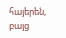հայերեն, բայց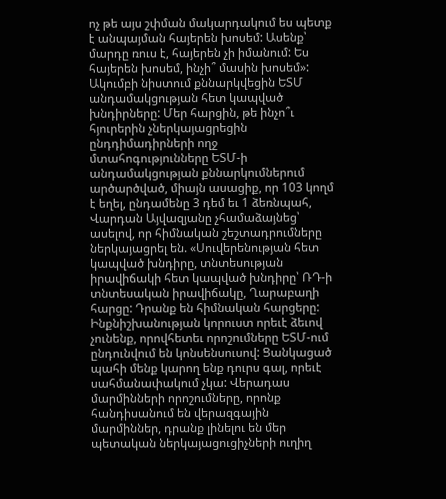ոչ թե այս շփման մակարդակում ես պետք է անպայման հայերեն խոսեմ: Ասենք՝ մարդը ռուս է, հայերեն չի իմանում: Ես հայերեն խոսեմ, ինչի՞ մասին խոսեմ»:
Ակումբի նիստում քննարկվեցին ԵՏՄ անդամակցության հետ կապված խնդիրները: Մեր հարցին, թե ինչո՞ւ հյուրերին չներկայացրեցին ընդդիմադիրների ողջ մտահոգությունները ԵՏՄ-ի անդամակցության քննարկումներում արծարծված, միայն ասացիք, որ 103 կողմ է եղել, ընդամենը 3 դեմ եւ 1 ձեռնպահ, Վարդան Այվազյանը չհամաձայնեց՝ ասելով, որ հիմնական շեշտադրումները ներկայացրել են. «Սուվերենության հետ կապված խնդիրը, տնտեսության իրավիճակի հետ կապված խնդիրը՝ ՌԴ-ի տնտեսական իրավիճակը, Ղարաբաղի հարցը: Դրանք են հիմնական հարցերը: Ինքնիշխանության կորուստ որեւէ ձեւով չունենք, որովհետեւ որոշումները ԵՏՄ-ում ընդունվում են կոնսենսուսով: Ցանկացած պահի մենք կարող ենք դուրս գալ, որեւէ սահմանափակում չկա: Վերադաս մարմինների որոշումները, որոնք հանդիսանում են վերազգային մարմիններ, դրանք լինելու են մեր պետական ներկայացուցիչների ուղիղ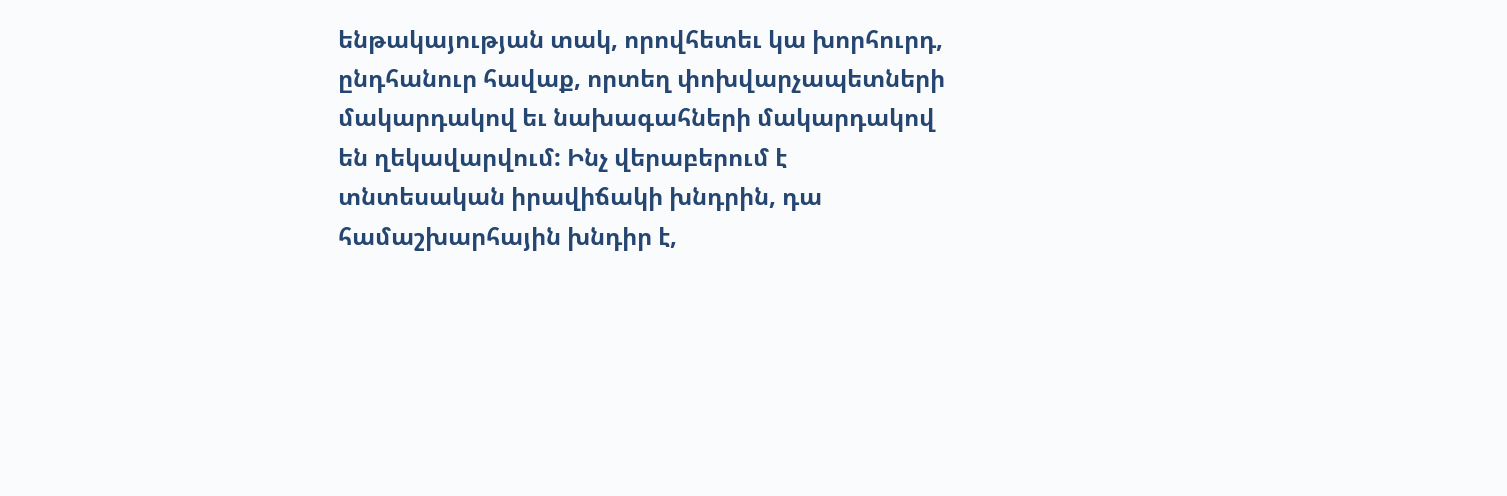ենթակայության տակ, որովհետեւ կա խորհուրդ, ընդհանուր հավաք, որտեղ փոխվարչապետների մակարդակով եւ նախագահների մակարդակով են ղեկավարվում: Ինչ վերաբերում է տնտեսական իրավիճակի խնդրին, դա համաշխարհային խնդիր է,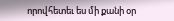որովհետեւ ես մի քանի օր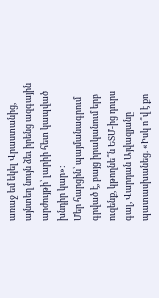առաջ եմ եկել Վրաստանից, այնտեղ նույն ձեւ իրենց ազգային արժույթի՝ լարիի հետ կապված խնդիր կար»:
Մեր հարցին՝ պայմանագրում գրված է, բայց իրականում երբ ուզենք, կթողնե՞ն ԵՏՄ-ից դուրս գալ, Վարդան Այվազյանը պատասխանեց. «Իսկ ո՞վ է քո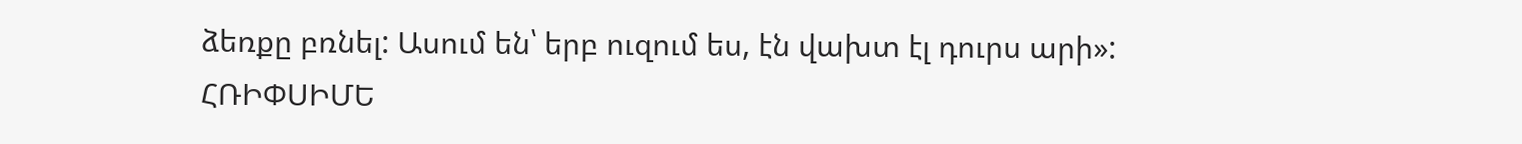ձեռքը բռնել: Ասում են՝ երբ ուզում ես, էն վախտ էլ դուրս արի»:
ՀՌԻՓՍԻՄԵ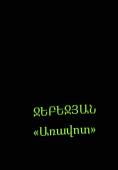ՋԵԲԵՋՅԱՆ
«Առավոտ»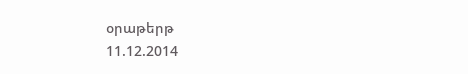օրաթերթ
11.12.2014